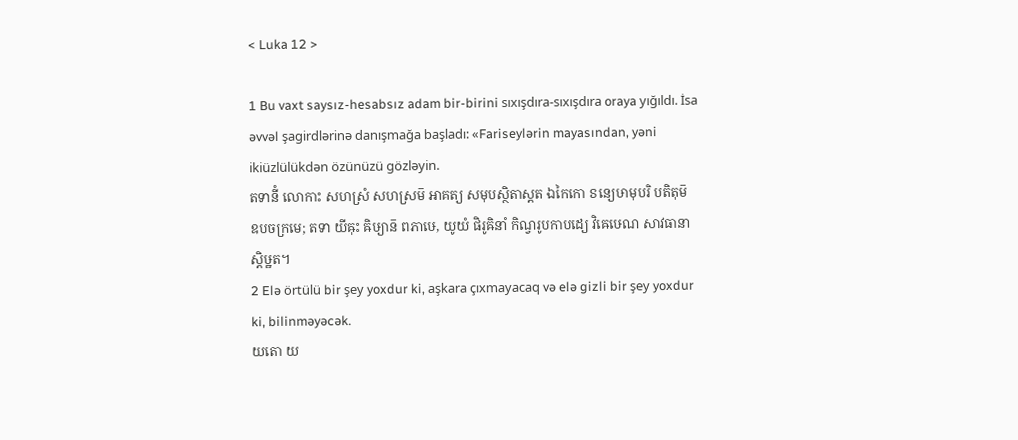< Luka 12 >

1 Bu vaxt saysız-hesabsız adam bir-birini sıxışdıra-sıxışdıra oraya yığıldı. İsa əvvəl şagirdlərinə danışmağa başladı: «Fariseylərin mayasından, yəni ikiüzlülükdən özünüzü gözləyin.
តទានីំ លោកាះ សហស្រំ សហស្រម៑ អាគត្យ សមុបស្ថិតាស្តត ឯកៃកោ ៜន្យេឞាមុបរិ បតិតុម៑ ឧបចក្រមេ; តទា យីឝុះ ឝិឞ្យាន៑ ពភាឞេ, យូយំ ផិរូឝិនាំ កិណ្វរូបកាបដ្យេ វិឝេឞេណ សាវធានាស្តិឞ្ឋត។
2 Elə örtülü bir şey yoxdur ki, aşkara çıxmayacaq və elə gizli bir şey yoxdur ki, bilinməyəcək.
យតោ យ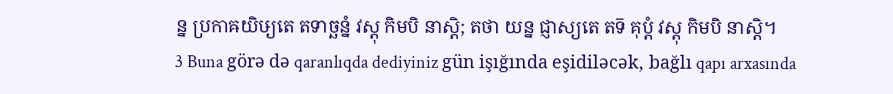ន្ន ប្រកាឝយិឞ្យតេ តទាច្ឆន្នំ វស្តុ កិមបិ នាស្តិ; តថា យន្ន ជ្ញាស្យតេ តទ៑ គុប្តំ វស្តុ កិមបិ នាស្តិ។
3 Buna görə də qaranlıqda dediyiniz gün işığında eşidiləcək, bağlı qapı arxasında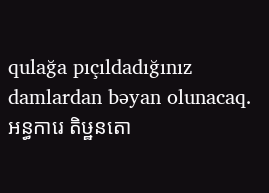qulağa pıçıldadığınız damlardan bəyan olunacaq.
អន្ធការេ តិឞ្ឋនតោ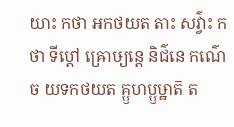យាះ កថា អកថយត តាះ សវ៌្វាះ កថា ទីប្តៅ ឝ្រោឞ្យន្តេ និជ៌នេ កណ៌េ ច យទកថយត គ្ឫហប្ឫឞ្ឋាត៑ ត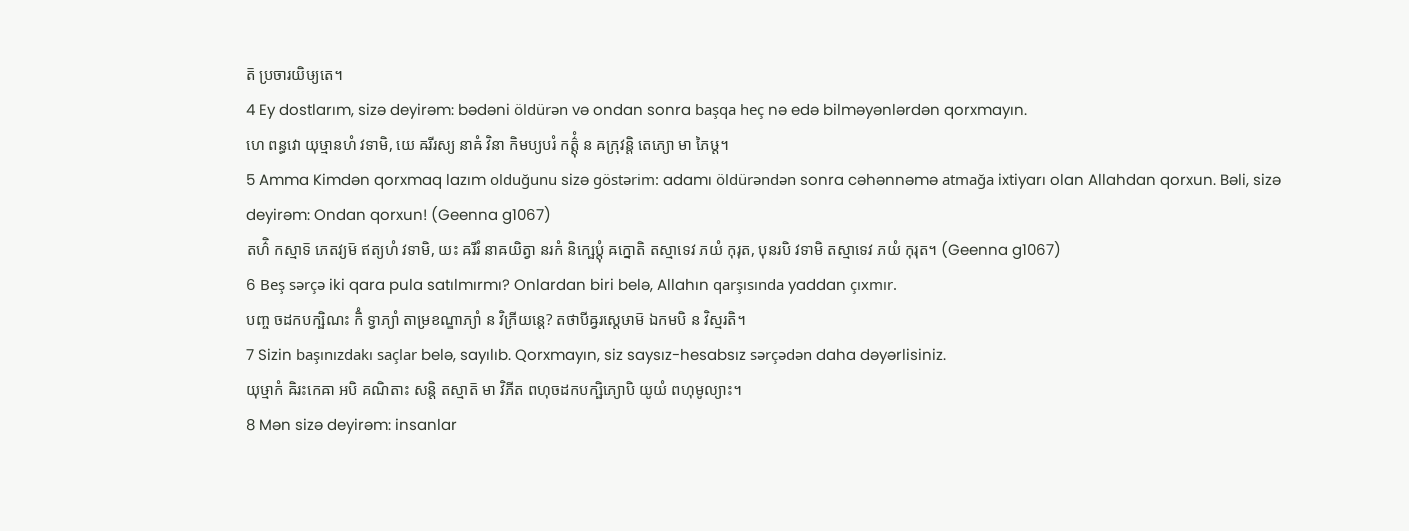ត៑ ប្រចារយិឞ្យតេ។
4 Ey dostlarım, sizə deyirəm: bədəni öldürən və ondan sonra başqa heç nə edə bilməyənlərdən qorxmayın.
ហេ ពន្ធវោ យុឞ្មានហំ វទាមិ, យេ ឝរីរស្យ នាឝំ វិនា កិមប្យបរំ កត៌្តុំ ន ឝក្រុវន្តិ តេភ្យោ មា ភៃឞ្ដ។
5 Amma Kimdən qorxmaq lazım olduğunu sizə göstərim: adamı öldürəndən sonra cəhənnəmə atmağa ixtiyarı olan Allahdan qorxun. Bəli, sizə deyirəm: Ondan qorxun! (Geenna g1067)
តហ៌ិ កស្មាទ៑ ភេតវ្យម៑ ឥត្យហំ វទាមិ, យះ ឝរីរំ នាឝយិត្វា នរកំ និក្ឞេប្តុំ ឝក្នោតិ តស្មាទេវ ភយំ កុរុត, បុនរបិ វទាមិ តស្មាទេវ ភយំ កុរុត។ (Geenna g1067)
6 Beş sərçə iki qara pula satılmırmı? Onlardan biri belə, Allahın qarşısında yaddan çıxmır.
បញ្ច ចដកបក្ឞិណះ កិំ ទ្វាភ្យាំ តាម្រខណ្ឌាភ្យាំ ន វិក្រីយន្តេ? តថាបីឝ្វរស្តេឞាម៑ ឯកមបិ ន វិស្មរតិ។
7 Sizin başınızdakı saçlar belə, sayılıb. Qorxmayın, siz saysız-hesabsız sərçədən daha dəyərlisiniz.
យុឞ្មាកំ ឝិរះកេឝា អបិ គណិតាះ សន្តិ តស្មាត៑ មា វិភីត ពហុចដកបក្ឞិភ្យោបិ យូយំ ពហុមូល្យាះ។
8 Mən sizə deyirəm: insanlar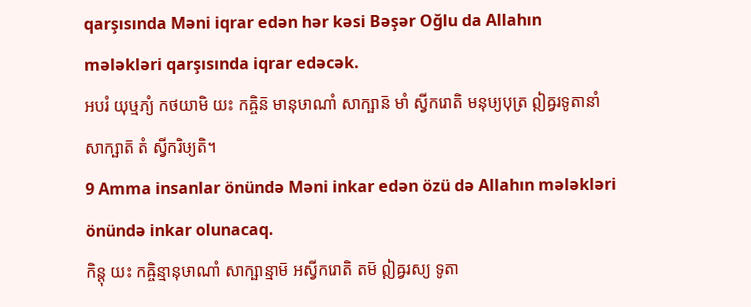qarşısında Məni iqrar edən hər kəsi Bəşər Oğlu da Allahın mələkləri qarşısında iqrar edəcək.
អបរំ យុឞ្មភ្យំ កថយាមិ យះ កឝ្ចិន៑ មានុឞាណាំ សាក្ឞាន៑ មាំ ស្វីករោតិ មនុឞ្យបុត្រ ឦឝ្វរទូតានាំ សាក្ឞាត៑ តំ ស្វីករិឞ្យតិ។
9 Amma insanlar önündə Məni inkar edən özü də Allahın mələkləri önündə inkar olunacaq.
កិន្តុ យះ កឝ្ចិន្មានុឞាណាំ សាក្ឞាន្មាម៑ អស្វីករោតិ តម៑ ឦឝ្វរស្យ ទូតា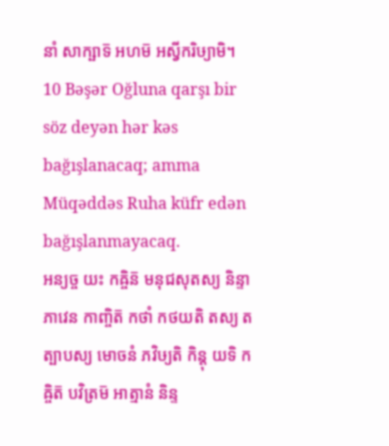នាំ សាក្ឞាទ៑ អហម៑ អស្វីករិឞ្យាមិ។
10 Bəşər Oğluna qarşı bir söz deyən hər kəs bağışlanacaq; amma Müqəddəs Ruha küfr edən bağışlanmayacaq.
អន្យច្ច យះ កឝ្ចិន៑ មនុជសុតស្យ និន្ទាភាវេន កាញ្ចិត៑ កថាំ កថយតិ តស្យ តត្បាបស្យ មោចនំ ភវិឞ្យតិ កិន្តុ យទិ កឝ្ចិត៑ បវិត្រម៑ អាត្មានំ និន្ទ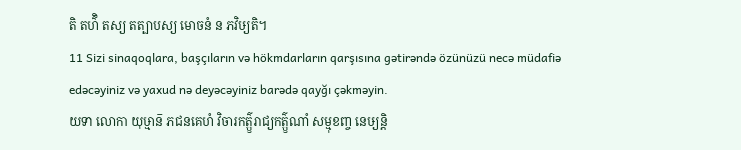តិ តហ៌ិ តស្យ តត្បាបស្យ មោចនំ ន ភវិឞ្យតិ។
11 Sizi sinaqoqlara, başçıların və hökmdarların qarşısına gətirəndə özünüzü necə müdafiə edəcəyiniz və yaxud nə deyəcəyiniz barədə qayğı çəkməyin.
យទា លោកា យុឞ្មាន៑ ភជនគេហំ វិចារកត៌្ឫរាជ្យកត៌្ឫណាំ សម្មុខញ្ច នេឞ្យន្តិ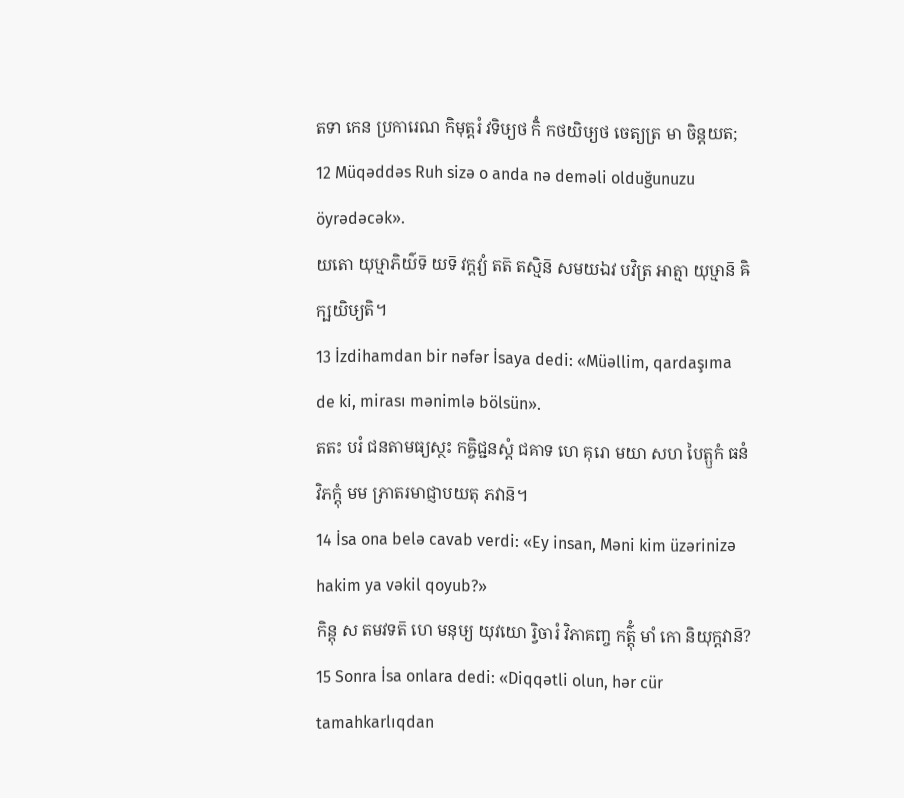តទា កេន ប្រការេណ កិមុត្តរំ វទិឞ្យថ កិំ កថយិឞ្យថ ចេត្យត្រ មា ចិន្តយត;
12 Müqəddəs Ruh sizə o anda nə deməli olduğunuzu öyrədəcək».
យតោ យុឞ្មាភិយ៌ទ៑ យទ៑ វក្តវ្យំ តត៑ តស្មិន៑ សមយឯវ បវិត្រ អាត្មា យុឞ្មាន៑ ឝិក្ឞយិឞ្យតិ។
13 İzdihamdan bir nəfər İsaya dedi: «Müəllim, qardaşıma de ki, mirası mənimlə bölsün».
តតះ បរំ ជនតាមធ្យស្ថះ កឝ្ចិជ្ជនស្តំ ជគាទ ហេ គុរោ មយា សហ បៃត្ឫកំ ធនំ វិភក្តុំ មម ភ្រាតរមាជ្ញាបយតុ ភវាន៑។
14 İsa ona belə cavab verdi: «Ey insan, Məni kim üzərinizə hakim ya vəkil qoyub?»
កិន្តុ ស តមវទត៑ ហេ មនុឞ្យ យុវយោ រ្វិចារំ វិភាគញ្ច កត៌្តុំ មាំ កោ និយុក្តវាន៑?
15 Sonra İsa onlara dedi: «Diqqətli olun, hər cür tamahkarlıqdan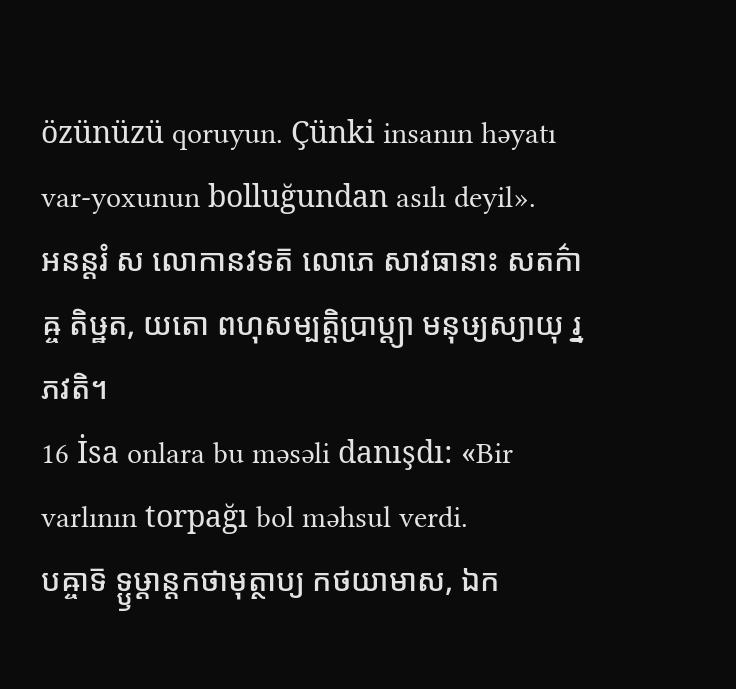özünüzü qoruyun. Çünki insanın həyatı var-yoxunun bolluğundan asılı deyil».
អនន្តរំ ស លោកានវទត៑ លោភេ សាវធានាះ សតក៌ាឝ្ច តិឞ្ឋត, យតោ ពហុសម្បត្តិប្រាប្ត្យា មនុឞ្យស្យាយុ រ្ន ភវតិ។
16 İsa onlara bu məsəli danışdı: «Bir varlının torpağı bol məhsul verdi.
បឝ្ចាទ៑ ទ្ឫឞ្ដាន្តកថាមុត្ថាប្យ កថយាមាស, ឯក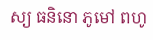ស្យ ធនិនោ ភូមៅ ពហូ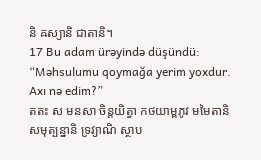និ ឝស្យានិ ជាតានិ។
17 Bu adam ürəyində düşündü: “Məhsulumu qoymağa yerim yoxdur. Axı nə edim?”
តតះ ស មនសា ចិន្តយិត្វា កថយាម្ពភូវ មមៃតានិ សមុត្បន្នានិ ទ្រវ្យាណិ ស្ថាប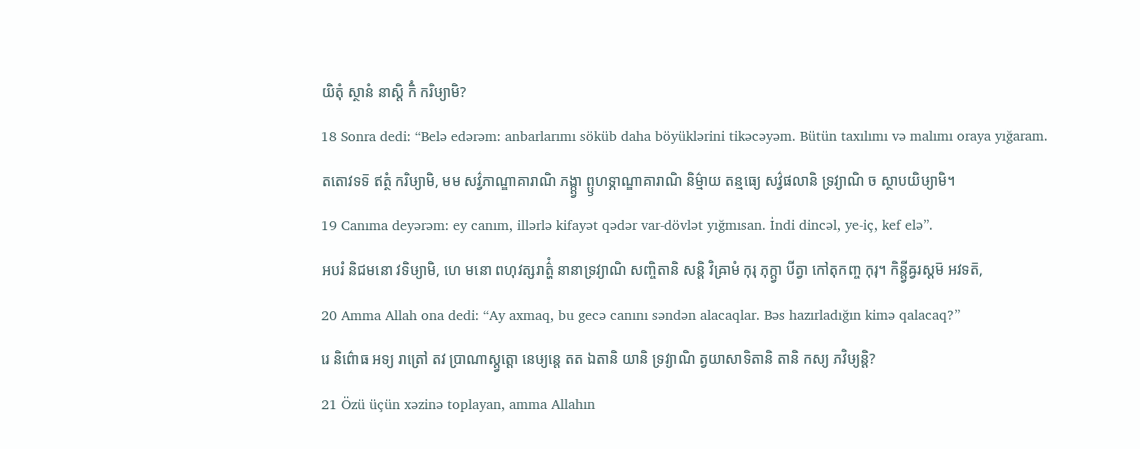យិតុំ ស្ថានំ នាស្តិ កិំ ករិឞ្យាមិ?
18 Sonra dedi: “Belə edərəm: anbarlarımı söküb daha böyüklərini tikəcəyəm. Bütün taxılımı və malımı oraya yığaram.
តតោវទទ៑ ឥត្ថំ ករិឞ្យាមិ, មម សវ៌្វភាណ្ឌាគារាណិ ភង្ក្ត្វា ព្ឫហទ្ភាណ្ឌាគារាណិ និម៌្មាយ តន្មធ្យេ សវ៌្វផលានិ ទ្រវ្យាណិ ច ស្ថាបយិឞ្យាមិ។
19 Canıma deyərəm: ey canım, illərlə kifayət qədər var-dövlət yığmısan. İndi dincəl, ye-iç, kef elə”.
អបរំ និជមនោ វទិឞ្យាមិ, ហេ មនោ ពហុវត្សរាត៌្ហំ នានាទ្រវ្យាណិ សញ្ចិតានិ សន្តិ វិឝ្រាមំ កុរុ ភុក្ត្វា បីត្វា កៅតុកញ្ច កុរុ។ កិន្ត្វីឝ្វរស្តម៑ អវទត៑,
20 Amma Allah ona dedi: “Ay axmaq, bu gecə canını səndən alacaqlar. Bəs hazırladığın kimə qalacaq?”
រេ និព៌ោធ អទ្យ រាត្រៅ តវ ប្រាណាស្ត្វត្តោ នេឞ្យន្តេ តត ឯតានិ យានិ ទ្រវ្យាណិ ត្វយាសាទិតានិ តានិ កស្យ ភវិឞ្យន្តិ?
21 Özü üçün xəzinə toplayan, amma Allahın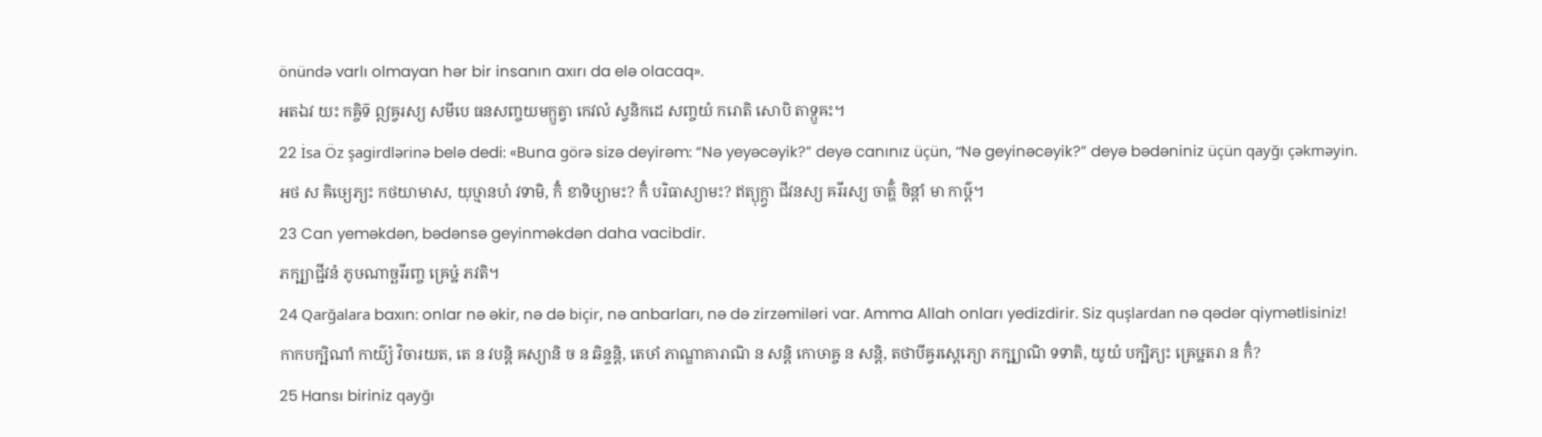önündə varlı olmayan hər bir insanın axırı da elə olacaq».
អតឯវ យះ កឝ្ចិទ៑ ឦឝ្វរស្យ សមីបេ ធនសញ្ចយមក្ឫត្វា កេវលំ ស្វនិកដេ សញ្ចយំ ករោតិ សោបិ តាទ្ឫឝះ។
22 İsa Öz şagirdlərinə belə dedi: «Buna görə sizə deyirəm: “Nə yeyəcəyik?” deyə canınız üçün, “Nə geyinəcəyik?” deyə bədəniniz üçün qayğı çəkməyin.
អថ ស ឝិឞ្យេភ្យះ កថយាមាស, យុឞ្មានហំ វទាមិ, កិំ ខាទិឞ្យាមះ? កិំ បរិធាស្យាមះ? ឥត្យុក្ត្វា ជីវនស្យ ឝរីរស្យ ចាត៌្ហំ ចិន្តាំ មា កាឞ៌្ដ។
23 Can yeməkdən, bədənsə geyinməkdən daha vacibdir.
ភក្ឞ្យាជ្ជីវនំ ភូឞណាច្ឆរីរញ្ច ឝ្រេឞ្ឋំ ភវតិ។
24 Qarğalara baxın: onlar nə əkir, nə də biçir, nə anbarları, nə də zirzəmiləri var. Amma Allah onları yedizdirir. Siz quşlardan nə qədər qiymətlisiniz!
កាកបក្ឞិណាំ កាយ៌្យំ វិចារយត, តេ ន វបន្តិ ឝស្យានិ ច ន ឆិន្ទន្តិ, តេឞាំ ភាណ្ឌាគារាណិ ន សន្តិ កោឞាឝ្ច ន សន្តិ, តថាបីឝ្វរស្តេភ្យោ ភក្ឞ្យាណិ ទទាតិ, យូយំ បក្ឞិភ្យះ ឝ្រេឞ្ឋតរា ន កិំ?
25 Hansı biriniz qayğı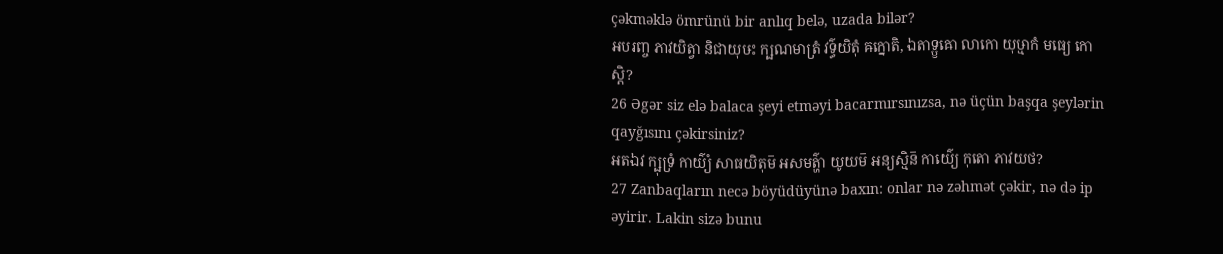çəkməklə ömrünü bir anlıq belə, uzada bilər?
អបរញ្ច ភាវយិត្វា និជាយុឞះ ក្ឞណមាត្រំ វទ៌្ធយិតុំ ឝក្នោតិ, ឯតាទ្ឫឝោ លាកោ យុឞ្មាកំ មធ្យេ កោស្តិ?
26 Əgər siz elə balaca şeyi etməyi bacarmırsınızsa, nə üçün başqa şeylərin qayğısını çəkirsiniz?
អតឯវ ក្ឞុទ្រំ កាយ៌្យំ សាធយិតុម៑ អសមត៌្ហា យូយម៑ អន្យស្មិន៑ កាយ៌្យេ កុតោ ភាវយថ?
27 Zanbaqların necə böyüdüyünə baxın: onlar nə zəhmət çəkir, nə də ip əyirir. Lakin sizə bunu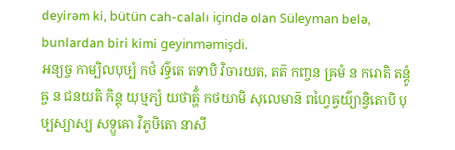deyirəm ki, bütün cah-calalı içində olan Süleyman belə, bunlardan biri kimi geyinməmişdi.
អន្យច្ច កាម្បិលបុឞ្បំ កថំ វទ៌្ធតេ តទាបិ វិចារយត, តត៑ កញ្ចន ឝ្រមំ ន ករោតិ តន្តូំឝ្ច ន ជនយតិ កិន្តុ យុឞ្មភ្យំ យថាត៌្ហំ កថយាមិ សុលេមាន៑ ពហ្វៃឝ្វយ៌្យាន្វិតោបិ បុឞ្បស្យាស្យ សទ្ឫឝោ វិភូឞិតោ នាសី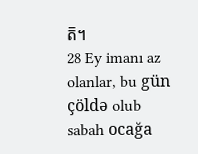ត៑។
28 Ey imanı az olanlar, bu gün çöldə olub sabah ocağa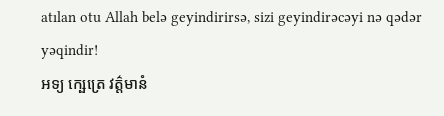atılan otu Allah belə geyindirirsə, sizi geyindirəcəyi nə qədər yəqindir!
អទ្យ ក្ឞេត្រេ វត៌្តមានំ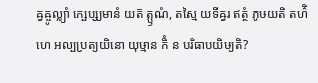ឝ្វឝ្ចូល្ល្យាំ ក្ឞេប្ស្យមានំ យត៑ ត្ឫណំ, តស្មៃ យទីឝ្វរ ឥត្ថំ ភូឞយតិ តហ៌ិ ហេ អល្បប្រត្យយិនោ យុឞ្មាន កិំ ន បរិធាបយិឞ្យតិ?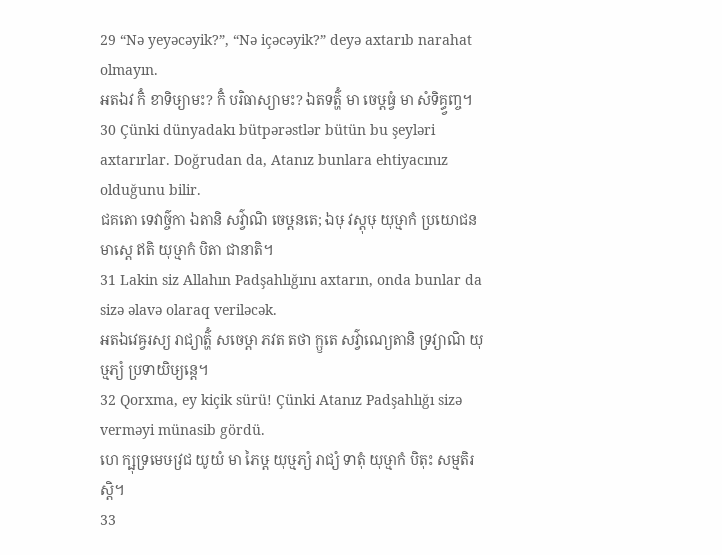29 “Nə yeyəcəyik?”, “Nə içəcəyik?” deyə axtarıb narahat olmayın.
អតឯវ កិំ ខាទិឞ្យាមះ? កិំ បរិធាស្យាមះ? ឯតទត៌្ហំ មា ចេឞ្ដធ្វំ មា សំទិគ្ធ្វញ្ច។
30 Çünki dünyadakı bütpərəstlər bütün bu şeyləri axtarırlar. Doğrudan da, Atanız bunlara ehtiyacınız olduğunu bilir.
ជគតោ ទេវាច៌្ចកា ឯតានិ សវ៌្វាណិ ចេឞ្ដនតេ; ឯឞុ វស្តុឞុ យុឞ្មាកំ ប្រយោជនមាស្តេ ឥតិ យុឞ្មាកំ បិតា ជានាតិ។
31 Lakin siz Allahın Padşahlığını axtarın, onda bunlar da sizə əlavə olaraq veriləcək.
អតឯវេឝ្វរស្យ រាជ្យាត៌្ហំ សចេឞ្ដា ភវត តថា ក្ឫតេ សវ៌្វាណ្យេតានិ ទ្រវ្យាណិ យុឞ្មភ្យំ ប្រទាយិឞ្យន្តេ។
32 Qorxma, ey kiçik sürü! Çünki Atanız Padşahlığı sizə verməyi münasib gördü.
ហេ ក្ឞុទ្រមេឞវ្រជ យូយំ មា ភៃឞ្ដ យុឞ្មភ្យំ រាជ្យំ ទាតុំ យុឞ្មាកំ បិតុះ សម្មតិរស្តិ។
33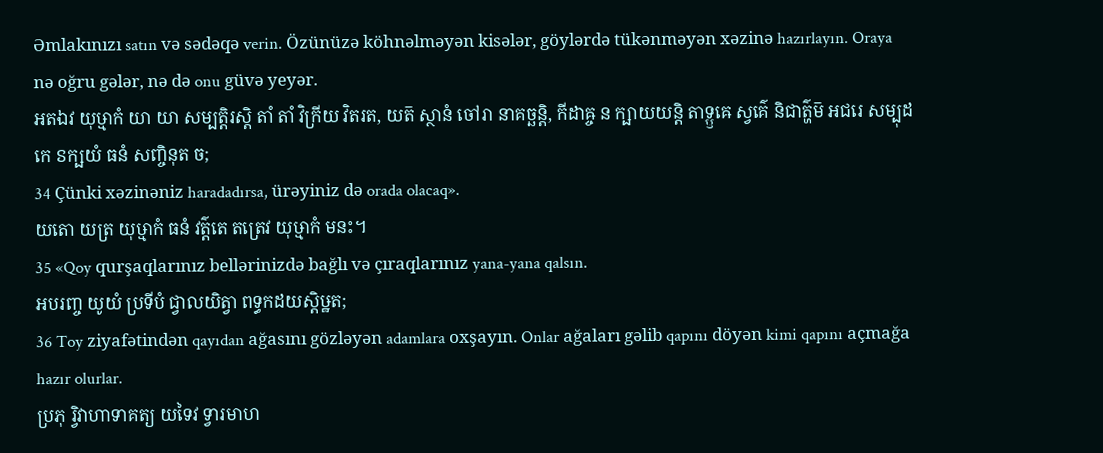Əmlakınızı satın və sədəqə verin. Özünüzə köhnəlməyən kisələr, göylərdə tükənməyən xəzinə hazırlayın. Oraya nə oğru gələr, nə də onu güvə yeyər.
អតឯវ យុឞ្មាកំ យា យា សម្បត្តិរស្តិ តាំ តាំ វិក្រីយ វិតរត, យត៑ ស្ថានំ ចៅរា នាគច្ឆន្តិ, កីដាឝ្ច ន ក្ឞាយយន្តិ តាទ្ឫឝេ ស្វគ៌េ និជាត៌្ហម៑ អជរេ សម្បុដកេ ៜក្ឞយំ ធនំ សញ្ចិនុត ច;
34 Çünki xəzinəniz haradadırsa, ürəyiniz də orada olacaq».
យតោ យត្រ យុឞ្មាកំ ធនំ វត៌្តតេ តត្រេវ យុឞ្មាកំ មនះ។
35 «Qoy qurşaqlarınız bellərinizdə bağlı və çıraqlarınız yana-yana qalsın.
អបរញ្ច យូយំ ប្រទីបំ ជ្វាលយិត្វា ពទ្ធកដយស្តិឞ្ឋត;
36 Toy ziyafətindən qayıdan ağasını gözləyən adamlara oxşayın. Onlar ağaları gəlib qapını döyən kimi qapını açmağa hazır olurlar.
ប្រភុ រ្វិវាហាទាគត្យ យទៃវ ទ្វារមាហ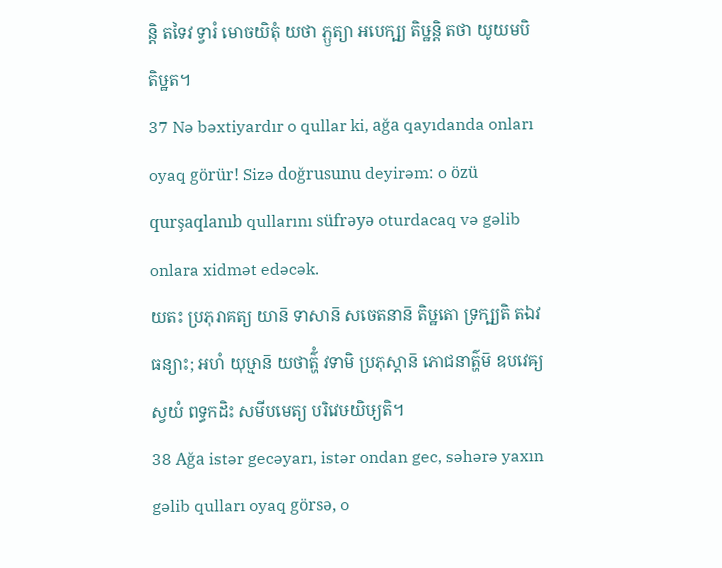ន្តិ តទៃវ ទ្វារំ មោចយិតុំ យថា ភ្ឫត្យា អបេក្ឞ្យ តិឞ្ឋន្តិ តថា យូយមបិ តិឞ្ឋត។
37 Nə bəxtiyardır o qullar ki, ağa qayıdanda onları oyaq görür! Sizə doğrusunu deyirəm: o özü qurşaqlanıb qullarını süfrəyə oturdacaq və gəlib onlara xidmət edəcək.
យតះ ប្រភុរាគត្យ យាន៑ ទាសាន៑ សចេតនាន៑ តិឞ្ឋតោ ទ្រក្ឞ្យតិ តឯវ ធន្យាះ; អហំ យុឞ្មាន៑ យថាត៌្ហំ វទាមិ ប្រភុស្តាន៑ ភោជនាត៌្ហម៑ ឧបវេឝ្យ ស្វយំ ពទ្ធកដិះ សមីបមេត្យ បរិវេឞយិឞ្យតិ។
38 Ağa istər gecəyarı, istər ondan gec, səhərə yaxın gəlib qulları oyaq görsə, o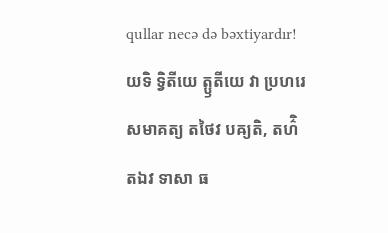qullar necə də bəxtiyardır!
យទិ ទ្វិតីយេ ត្ឫតីយេ វា ប្រហរេ សមាគត្យ តថៃវ បឝ្យតិ, តហ៌ិ តឯវ ទាសា ធ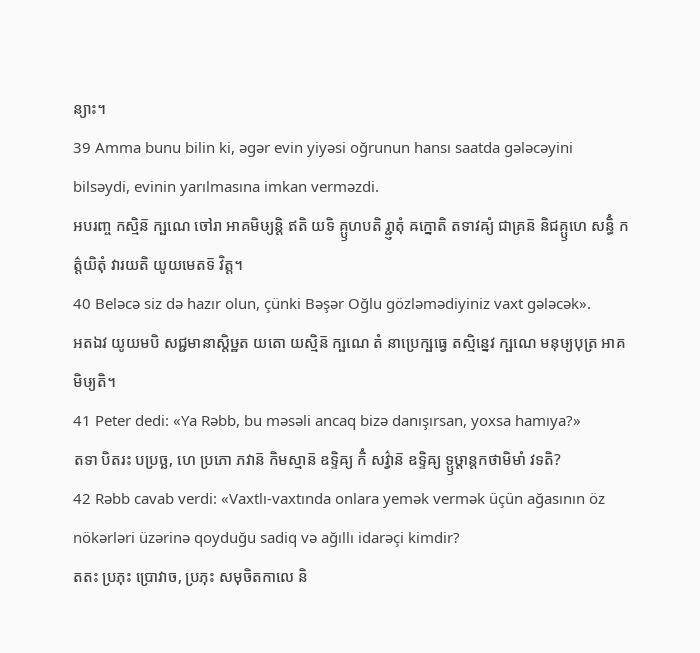ន្យាះ។
39 Amma bunu bilin ki, əgər evin yiyəsi oğrunun hansı saatda gələcəyini bilsəydi, evinin yarılmasına imkan verməzdi.
អបរញ្ច កស្មិន៑ ក្ឞណេ ចៅរា អាគមិឞ្យន្តិ ឥតិ យទិ គ្ឫហបតិ រ្ជ្ញាតុំ ឝក្នោតិ តទាវឝ្យំ ជាគ្រន៑ និជគ្ឫហេ សន្ធិំ កត៌្តយិតុំ វារយតិ យូយមេតទ៑ វិត្ត។
40 Beləcə siz də hazır olun, çünki Bəşər Oğlu gözləmədiyiniz vaxt gələcək».
អតឯវ យូយមបិ សជ្ជមានាស្តិឞ្ឋត យតោ យស្មិន៑ ក្ឞណេ តំ នាប្រេក្ឞធ្វេ តស្មិន្នេវ ក្ឞណេ មនុឞ្យបុត្រ អាគមិឞ្យតិ។
41 Peter dedi: «Ya Rəbb, bu məsəli ancaq bizə danışırsan, yoxsa hamıya?»
តទា បិតរះ បប្រច្ឆ, ហេ ប្រភោ ភវាន៑ កិមស្មាន៑ ឧទ្ទិឝ្យ កិំ សវ៌្វាន៑ ឧទ្ទិឝ្យ ទ្ឫឞ្ដាន្តកថាមិមាំ វទតិ?
42 Rəbb cavab verdi: «Vaxtlı-vaxtında onlara yemək vermək üçün ağasının öz nökərləri üzərinə qoyduğu sadiq və ağıllı idarəçi kimdir?
តតះ ប្រភុះ ប្រោវាច, ប្រភុះ សមុចិតកាលេ និ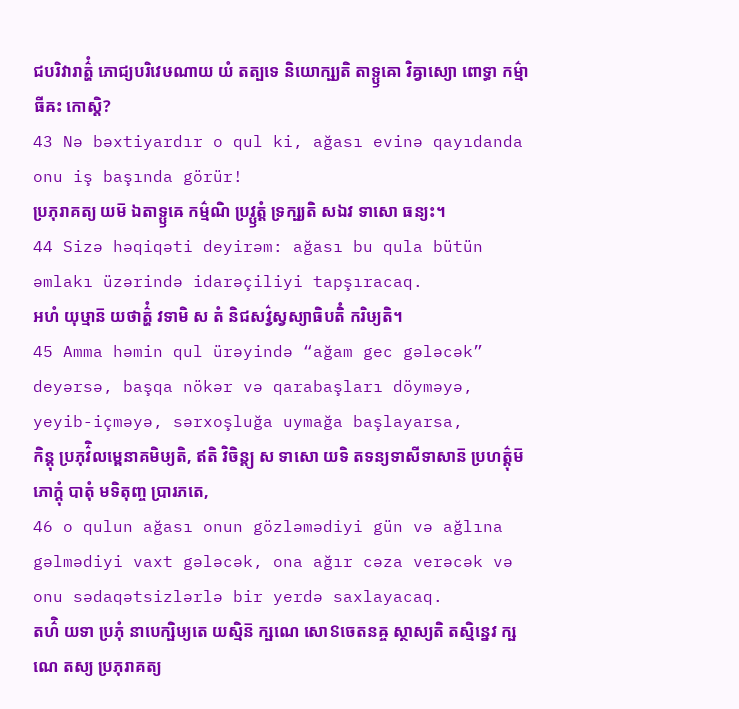ជបរិវារាត៌្ហំ ភោជ្យបរិវេឞណាយ យំ តត្បទេ និយោក្ឞ្យតិ តាទ្ឫឝោ វិឝ្វាស្យោ ពោទ្ធា កម៌្មាធីឝះ កោស្តិ?
43 Nə bəxtiyardır o qul ki, ağası evinə qayıdanda onu iş başında görür!
ប្រភុរាគត្យ យម៑ ឯតាទ្ឫឝេ កម៌្មណិ ប្រវ្ឫត្តំ ទ្រក្ឞ្យតិ សឯវ ទាសោ ធន្យះ។
44 Sizə həqiqəti deyirəm: ağası bu qula bütün əmlakı üzərində idarəçiliyi tapşıracaq.
អហំ យុឞ្មាន៑ យថាត៌្ហំ វទាមិ ស តំ និជសវ៌្វស្វស្យាធិបតិំ ករិឞ្យតិ។
45 Amma həmin qul ürəyində “ağam gec gələcək” deyərsə, başqa nökər və qarabaşları döyməyə, yeyib-içməyə, sərxoşluğa uymağa başlayarsa,
កិន្តុ ប្រភុវ៌ិលម្ពេនាគមិឞ្យតិ, ឥតិ វិចិន្ត្យ ស ទាសោ យទិ តទន្យទាសីទាសាន៑ ប្រហត៌្តុម៑ ភោក្តុំ បាតុំ មទិតុញ្ច ប្រារភតេ,
46 o qulun ağası onun gözləmədiyi gün və ağlına gəlmədiyi vaxt gələcək, ona ağır cəza verəcək və onu sədaqətsizlərlə bir yerdə saxlayacaq.
តហ៌ិ យទា ប្រភុំ នាបេក្ឞិឞ្យតេ យស្មិន៑ ក្ឞណេ សោៜចេតនឝ្ច ស្ថាស្យតិ តស្មិន្នេវ ក្ឞណេ តស្យ ប្រភុរាគត្យ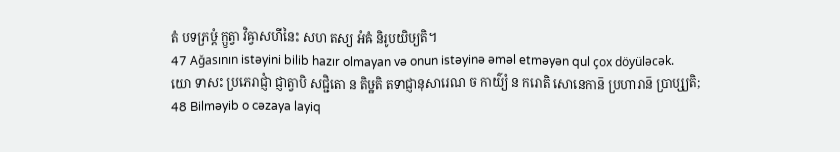តំ បទភ្រឞ្ដំ ក្ឫត្វា វិឝ្វាសហីនៃះ សហ តស្យ អំឝំ និរូបយិឞ្យតិ។
47 Ağasının istəyini bilib hazır olmayan və onun istəyinə əməl etməyən qul çox döyüləcək.
យោ ទាសះ ប្រភេរាជ្ញាំ ជ្ញាត្វាបិ សជ្ជិតោ ន តិឞ្ឋតិ តទាជ្ញានុសារេណ ច កាយ៌្យំ ន ករោតិ សោនេកាន៑ ប្រហារាន៑ ប្រាប្ស្យតិ;
48 Bilməyib o cəzaya layiq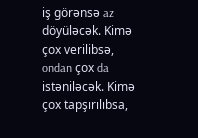iş görənsə az döyüləcək. Kimə çox verilibsə, ondan çox da istəniləcək. Kimə çox tapşırılıbsa,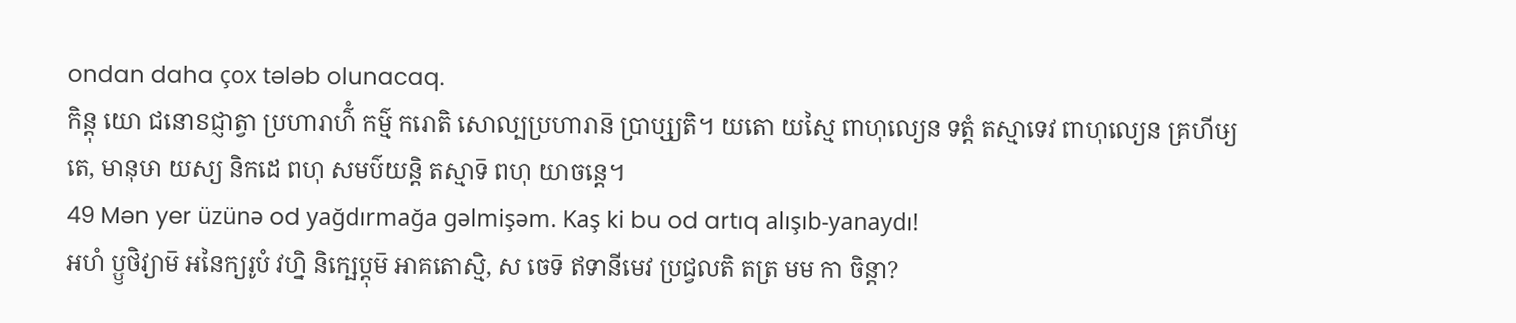ondan daha çox tələb olunacaq.
កិន្តុ យោ ជនោៜជ្ញាត្វា ប្រហារាហ៌ំ កម៌្ម ករោតិ សោល្បប្រហារាន៑ ប្រាប្ស្យតិ។ យតោ យស្មៃ ពាហុល្យេន ទត្តំ តស្មាទេវ ពាហុល្យេន គ្រហីឞ្យតេ, មានុឞា យស្យ និកដេ ពហុ សមប៌យន្តិ តស្មាទ៑ ពហុ យាចន្តេ។
49 Mən yer üzünə od yağdırmağa gəlmişəm. Kaş ki bu od artıq alışıb-yanaydı!
អហំ ប្ឫថិវ្យាម៑ អនៃក្យរូបំ វហ្និ និក្ឞេប្តុម៑ អាគតោស្មិ, ស ចេទ៑ ឥទានីមេវ ប្រជ្វលតិ តត្រ មម កា ចិន្តា?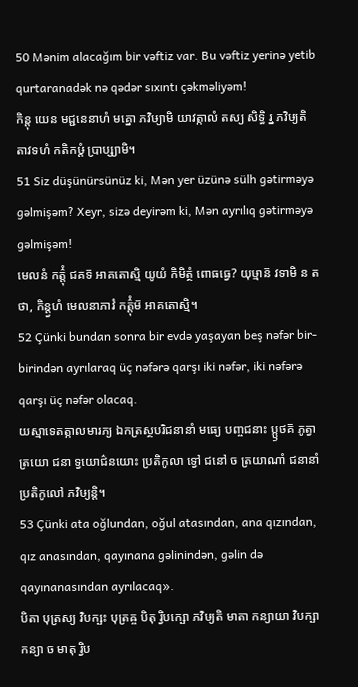50 Mənim alacağım bir vəftiz var. Bu vəftiz yerinə yetib qurtaranadək nə qədər sıxıntı çəkməliyəm!
កិន្តុ យេន មជ្ជនេនាហំ មគ្នោ ភវិឞ្យាមិ យាវត្កាលំ តស្យ សិទ្ធិ រ្ន ភវិឞ្យតិ តាវទហំ កតិកឞ្ដំ ប្រាប្ស្យាមិ។
51 Siz düşünürsünüz ki, Mən yer üzünə sülh gətirməyə gəlmişəm? Xeyr, sizə deyirəm ki, Mən ayrılıq gətirməyə gəlmişəm!
មេលនំ កត៌្តុំ ជគទ៑ អាគតោស្មិ យូយំ កិមិត្ថំ ពោធធ្វេ? យុឞ្មាន៑ វទាមិ ន តថា, កិន្ត្វហំ មេលនាភាវំ កត៌្តុំម៑ អាគតោស្មិ។
52 Çünki bundan sonra bir evdə yaşayan beş nəfər bir-birindən ayrılaraq üç nəfərə qarşı iki nəfər, iki nəfərə qarşı üç nəfər olacaq.
យស្មាទេតត្កាលមារភ្យ ឯកត្រស្ថបរិជនានាំ មធ្យេ បញ្ចជនាះ ប្ឫថគ៑ ភូត្វា ត្រយោ ជនា ទ្វយោជ៌នយោះ ប្រតិកូលា ទ្វៅ ជនៅ ច ត្រយាណាំ ជនានាំ ប្រតិកូលៅ ភវិឞ្យន្តិ។
53 Çünki ata oğlundan, oğul atasından, ana qızından, qız anasından, qayınana gəlinindən, gəlin də qayınanasından ayrılacaq».
បិតា បុត្រស្យ វិបក្ឞះ បុត្រឝ្ច បិតុ រ្វិបក្ឞោ ភវិឞ្យតិ មាតា កន្យាយា វិបក្ឞា កន្យា ច មាតុ រ្វិប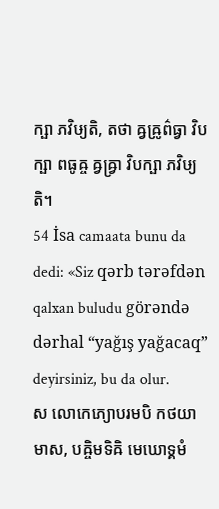ក្ឞា ភវិឞ្យតិ, តថា ឝ្វឝ្រូព៌ធ្វា វិបក្ឞា ពធូឝ្ច ឝ្វឝ្រ្វា វិបក្ឞា ភវិឞ្យតិ។
54 İsa camaata bunu da dedi: «Siz qərb tərəfdən qalxan buludu görəndə dərhal “yağış yağacaq” deyirsiniz, bu da olur.
ស លោកេភ្យោបរមបិ កថយាមាស, បឝ្ចិមទិឝិ មេឃោទ្គមំ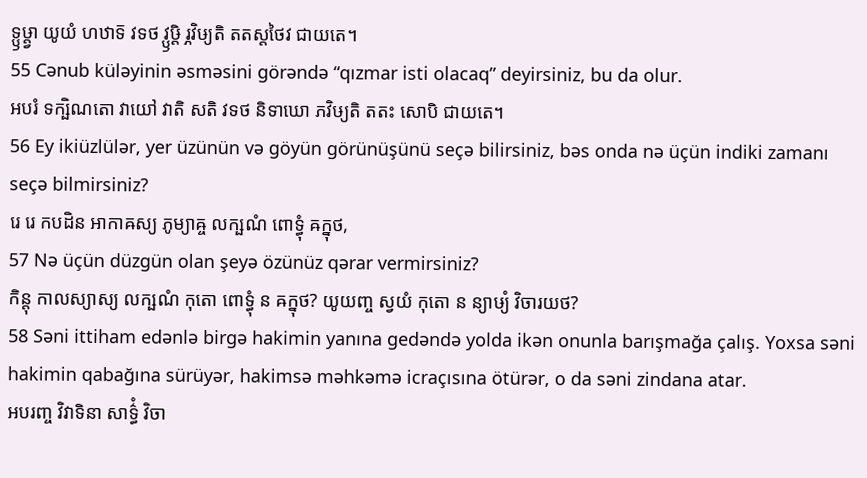ទ្ឫឞ្ដ្វា យូយំ ហឋាទ៑ វទថ វ្ឫឞ្ដិ រ្ភវិឞ្យតិ តតស្តថៃវ ជាយតេ។
55 Cənub küləyinin əsməsini görəndə “qızmar isti olacaq” deyirsiniz, bu da olur.
អបរំ ទក្ឞិណតោ វាយៅ វាតិ សតិ វទថ និទាឃោ ភវិឞ្យតិ តតះ សោបិ ជាយតេ។
56 Ey ikiüzlülər, yer üzünün və göyün görünüşünü seçə bilirsiniz, bəs onda nə üçün indiki zamanı seçə bilmirsiniz?
រេ រេ កបដិន អាកាឝស្យ ភូម្យាឝ្ច លក្ឞណំ ពោទ្ធុំ ឝក្នុថ,
57 Nə üçün düzgün olan şeyə özünüz qərar vermirsiniz?
កិន្តុ កាលស្យាស្យ លក្ឞណំ កុតោ ពោទ្ធុំ ន ឝក្នុថ? យូយញ្ច ស្វយំ កុតោ ន ន្យាឞ្យំ វិចារយថ?
58 Səni ittiham edənlə birgə hakimin yanına gedəndə yolda ikən onunla barışmağa çalış. Yoxsa səni hakimin qabağına sürüyər, hakimsə məhkəmə icraçısına ötürər, o da səni zindana atar.
អបរញ្ច វិវាទិនា សាទ៌្ធំ វិចា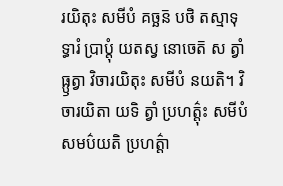រយិតុះ សមីបំ គច្ឆន៑ បថិ តស្មាទុទ្ធារំ ប្រាប្តុំ យតស្វ នោចេត៑ ស ត្វាំ ធ្ឫត្វា វិចារយិតុះ សមីបំ នយតិ។ វិចារយិតា យទិ ត្វាំ ប្រហត៌្តុះ សមីបំ សមប៌យតិ ប្រហត៌្តា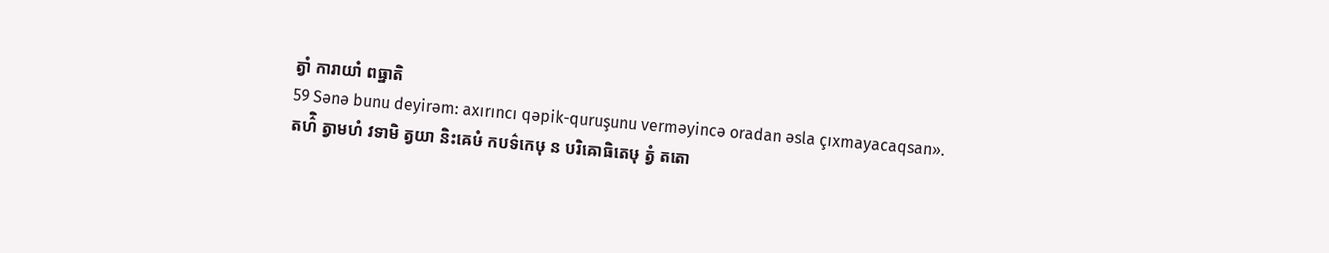ត្វាំ ការាយាំ ពធ្នាតិ
59 Sənə bunu deyirəm: axırıncı qəpik-quruşunu verməyincə oradan əsla çıxmayacaqsan».
តហ៌ិ ត្វាមហំ វទាមិ ត្វយា និះឝេឞំ កបទ៌កេឞុ ន បរិឝោធិតេឞុ ត្វំ តតោ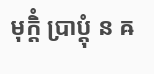មុក្តិំ ប្រាប្តុំ ន ឝ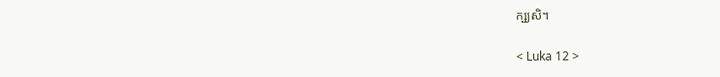ក្ឞ្យសិ។

< Luka 12 >